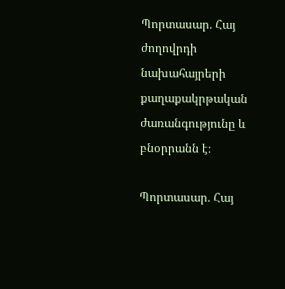Պորտասար․ Հայ ժողովրդի նախահայրերի քաղաքակրթական ժառանգությունը և բնօրրանն է։

Պորտասար․ Հայ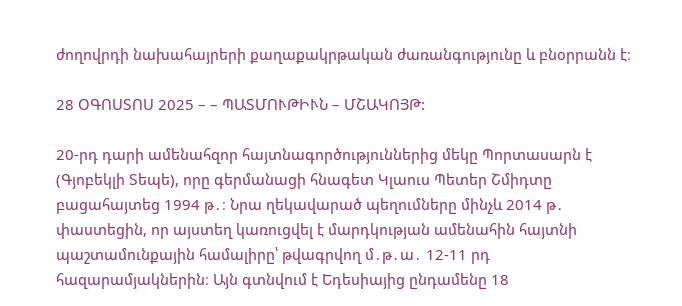ժողովրդի նախահայրերի քաղաքակրթական ժառանգությունը և բնօրրանն է։

28 ՕԳՈՍՏՈՍ 2025 – – ՊԱՏՄՈՒԹԻՒՆ – ՄՇԱԿՈՅԹ:

20-րդ դարի ամենահզոր հայտնագործություններից մեկը Պորտասարն է (Գյոբեկլի Տեպե), որը գերմանացի հնագետ Կլաուս Պետեր Շմիդտը բացահայտեց 1994 թ․։ Նրա ղեկավարած պեղումները մինչև 2014 թ․ փաստեցին, որ այստեղ կառուցվել է մարդկության ամենահին հայտնի պաշտամունքային համալիրը՝ թվագրվող մ․թ․ա․ 12-11 րդ հազարամյակներին։ Այն գտնվում է Եդեսիայից ընդամենը 18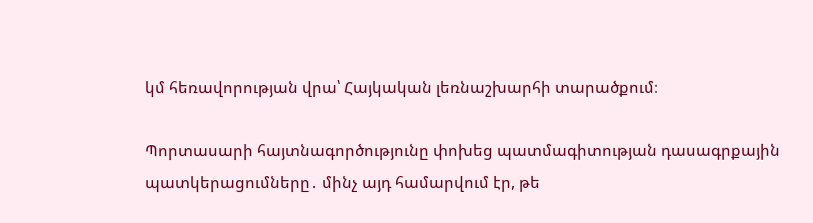կմ հեռավորության վրա՝ Հայկական լեռնաշխարհի տարածքում։

Պորտասարի հայտնագործությունը փոխեց պատմագիտության դասագրքային պատկերացումները․ մինչ այդ համարվում էր, թե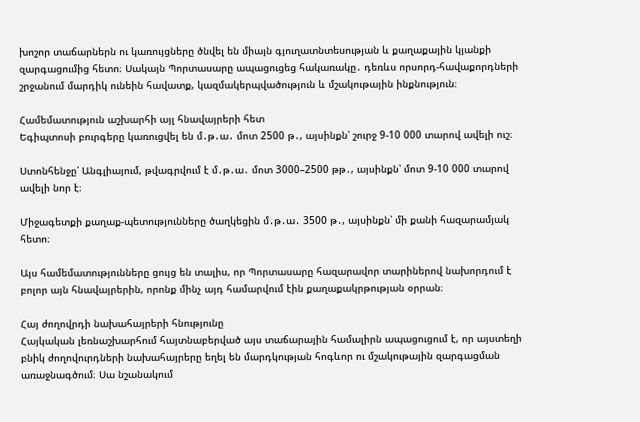խոշոր տաճարներն ու կառույցները ծնվել են միայն գյուղատնտեսության և քաղաքային կյանքի զարգացումից հետո։ Սակայն Պորտասարը ապացուցեց հակառակը․ դեռևս որսորդ-հավաքորդների շրջանում մարդիկ ունեին հավատք, կազմակերպվածություն և մշակութային ինքնություն։

Համեմատություն աշխարհի այլ հնավայրերի հետ
Եգիպտոսի բուրգերը կառուցվել են մ․թ․ա․ մոտ 2500 թ․, այսինքն՝ շուրջ 9-10 000 տարով ավելի ուշ։

Ստոնհենջը՝ Անգլիայում, թվագրվում է մ․թ․ա․ մոտ 3000–2500 թթ․, այսինքն՝ մոտ 9-10 000 տարով ավելի նոր է։

Միջագետքի քաղաք-պետությունները ծաղկեցին մ․թ․ա․ 3500 թ․, այսինքն՝ մի քանի հազարամյակ հետո։

Այս համեմատությունները ցույց են տալիս, որ Պորտասարը հազարավոր տարիներով նախորդում է բոլոր այն հնավայրերին, որոնք մինչ այդ համարվում էին քաղաքակրթության օրրան։

Հայ ժողովրդի նախահայրերի հնությունը
Հայկական լեռնաշխարհում հայտնաբերված այս տաճարային համալիրն ապացուցում է, որ այստեղի բնիկ ժողովուրդների նախահայրերը եղել են մարդկության հոգևոր ու մշակութային զարգացման առաջնագծում։ Սա նշանակում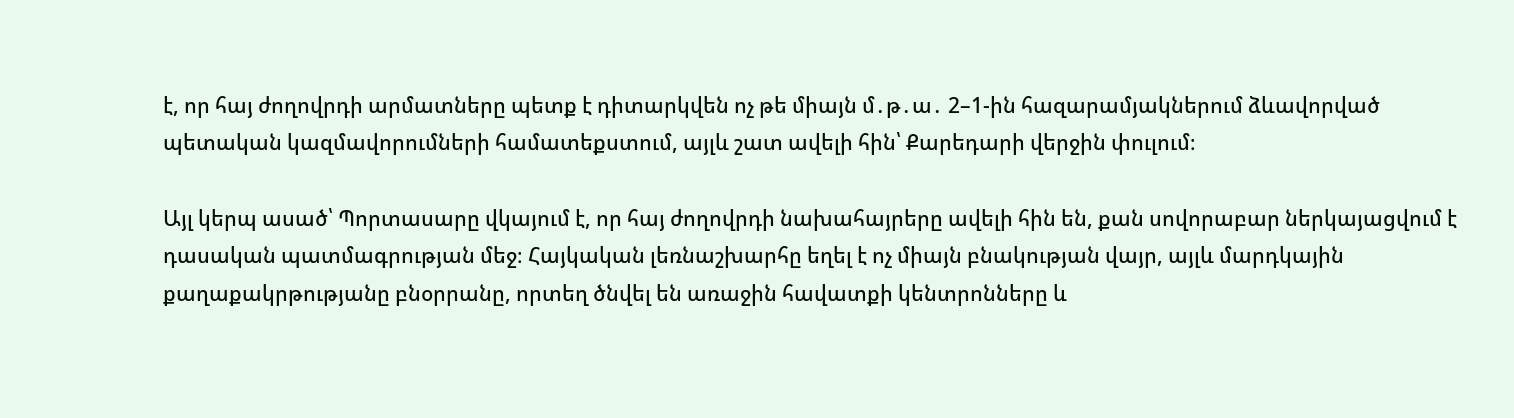է, որ հայ ժողովրդի արմատները պետք է դիտարկվեն ոչ թե միայն մ․թ․ա․ 2–1-ին հազարամյակներում ձևավորված պետական կազմավորումների համատեքստում, այլև շատ ավելի հին՝ Քարեդարի վերջին փուլում։

Այլ կերպ ասած՝ Պորտասարը վկայում է, որ հայ ժողովրդի նախահայրերը ավելի հին են, քան սովորաբար ներկայացվում է դասական պատմագրության մեջ։ Հայկական լեռնաշխարհը եղել է ոչ միայն բնակության վայր, այլև մարդկային քաղաքակրթությանը բնօրրանը, որտեղ ծնվել են առաջին հավատքի կենտրոնները և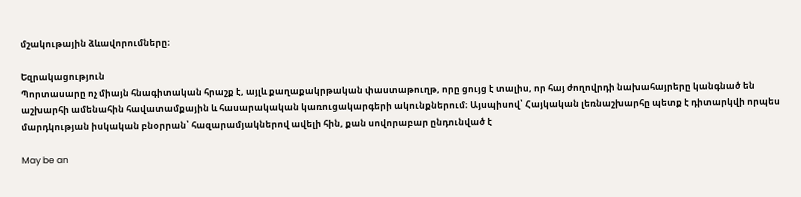մշակութային ձևավորումները։

Եզրակացություն
Պորտասարը ոչ միայն հնագիտական հրաշք է, այլև քաղաքակրթական փաստաթուղթ, որը ցույց է տալիս, որ հայ ժողովրդի նախահայրերը կանգնած են աշխարհի ամենահին հավատամքային և հասարակական կառուցակարգերի ակունքներում։ Այսպիսով՝ Հայկական լեռնաշխարհը պետք է դիտարկվի որպես մարդկության իսկական բնօրրան՝ հազարամյակներով ավելի հին, քան սովորաբար ընդունված է

May be an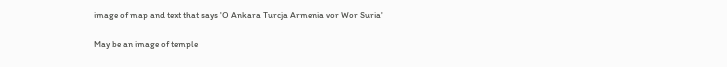image of map and text that says 'O Ankara Turcja Armenia vor Wor Suria'

May be an image of temple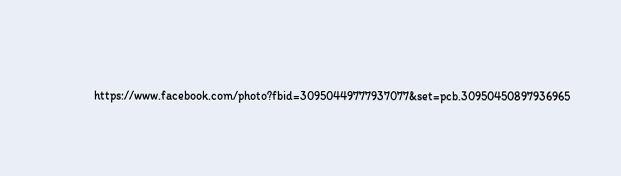https://www.facebook.com/photo?fbid=30950449777937077&set=pcb.30950450897936965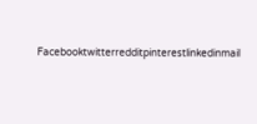Facebooktwitterredditpinterestlinkedinmail